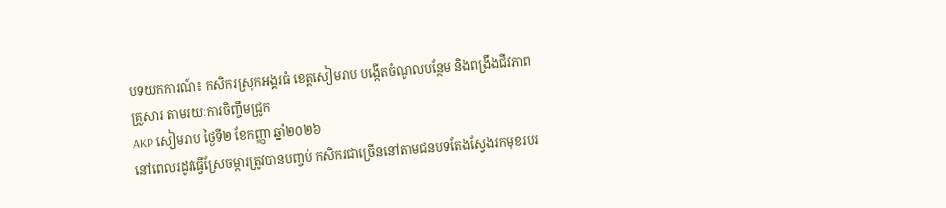បទយកការណ៍៖ កសិករស្រុកអង្គរធំ ខេត្ដសៀមរាប បង្កើតចំណូលបន្ថែម និងពង្រឹងជីវភាពគ្រួសារ តាមរយៈការចិញ្ចឹមជ្រូក
AKP សៀមរាប ថ្ងៃទី២ ខែកញ្ញា ឆ្នាំ២០២៦
នៅពេលរដូវធ្វើស្រែចម្ការត្រូវបានបញ្ចប់ កសិករជាច្រើននៅតាមជនបទតែងស្វែងរកមុខរបរ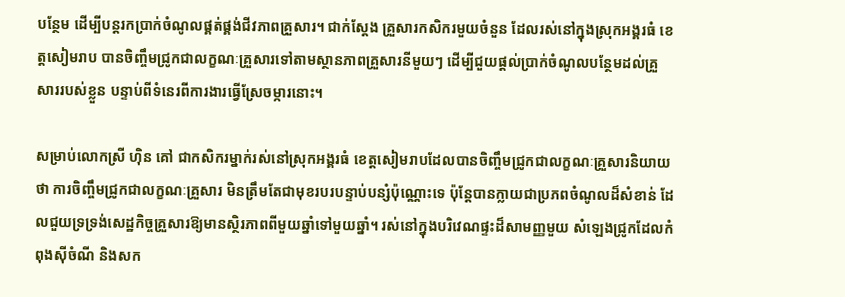បន្ថែម ដើម្បីបន្តរកប្រាក់ចំណូលផ្គត់ផ្គង់ជីវភាពគ្រួសារ។ ជាក់ស្ដែង គ្រួសារកសិករមួយចំនួន ដែលរស់នៅក្នុងស្រុកអង្គរធំ ខេត្ដសៀមរាប បានចិញ្ចឹមជ្រូកជាលក្ខណៈគ្រួសារទៅតាមស្ថានភាពគ្រួសារនីមួយៗ ដើម្បីជួយផ្ដល់ប្រាក់ចំណូលបន្ថែមដល់គ្រួសាររបស់ខ្លួន បន្ទាប់ពីទំនេរពីការងារធ្វើស្រែចម្ការនោះ។

សម្រាប់លោកស្រី ហ៊ិន គៅ ជាកសិករម្នាក់រស់នៅស្រុកអង្គរធំ ខេត្តសៀមរាបដែលបានចិញ្ចឹមជ្រូកជាលក្ខណៈគ្រួសារនិយាយថា ការចិញ្ចឹមជ្រូកជាលក្ខណៈគ្រួសារ មិនត្រឹមតែជាមុខរបរបន្ទាប់បន្សំប៉ុណ្ណោះទេ ប៉ុន្តែបានក្លាយជាប្រភពចំណូលដ៏សំខាន់ ដែលជួយទ្រទ្រង់សេដ្ឋកិច្ចគ្រួសារឱ្យមានស្ថិរភាពពីមួយឆ្នាំទៅមួយឆ្នាំ។ រស់នៅក្នុងបរិវេណផ្ទះដ៏សាមញ្ញមួយ សំឡេងជ្រូកដែលកំពុងស៊ីចំណី និងសក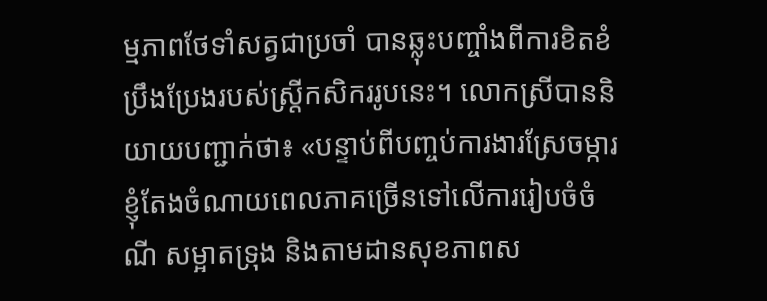ម្មភាពថែទាំសត្វជាប្រចាំ បានឆ្លុះបញ្ចាំងពីការខិតខំប្រឹងប្រែងរបស់ស្ត្រីកសិកររូបនេះ។ លោកស្រីបាននិយាយបញ្ជាក់ថា៖ «បន្ទាប់ពីបញ្ចប់ការងារស្រែចម្ការ ខ្ញុំតែងចំណាយពេលភាគច្រើនទៅលើការរៀបចំចំណី សម្អាតទ្រុង និងតាមដានសុខភាពស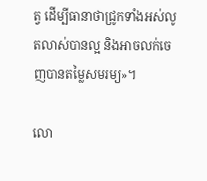ត្វ ដើម្បីធានាថាជ្រូកទាំងអស់លូតលាស់បានល្អ និងអាចលក់ចេញបានតម្លៃសមរម្យ»។

លោ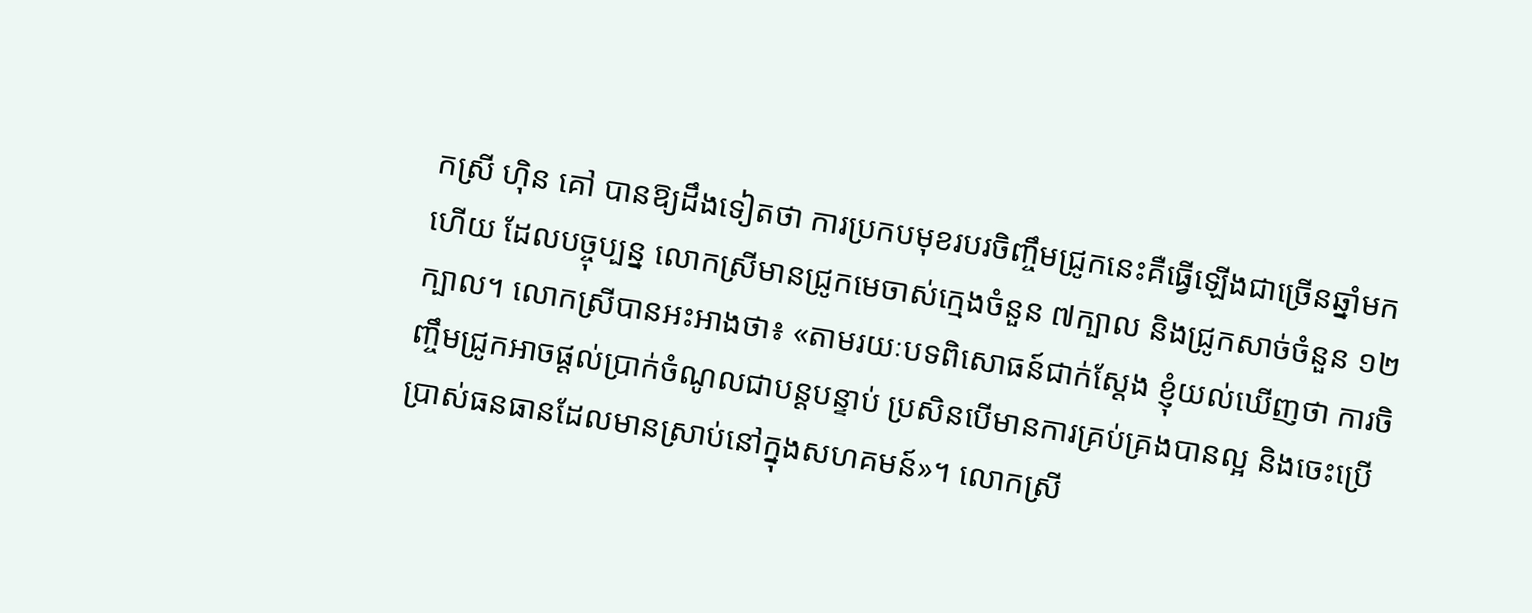កស្រី ហ៊ិន គៅ បានឱ្យដឹងទៀតថា ការប្រកបមុខរបរចិញ្ចឹមជ្រូកនេះគឺធ្វើឡើងជាច្រើនឆ្នាំមកហើយ ដែលបច្ចុប្បន្ន លោកស្រីមានជ្រូកមេចាស់ក្មេងចំនួន ៧ក្បាល និងជ្រូកសាច់ចំនួន ១២ក្បាល។ លោកស្រីបានអះអាងថា៖ «តាមរយៈបទពិសោធន៍ជាក់ស្តែង ខ្ញុំយល់ឃើញថា ការចិញ្ចឹមជ្រូកអាចផ្តល់ប្រាក់ចំណូលជាបន្តបន្ទាប់ ប្រសិនបើមានការគ្រប់គ្រងបានល្អ និងចេះប្រើប្រាស់ធនធានដែលមានស្រាប់នៅក្នុងសហគមន៍»។ លោកស្រី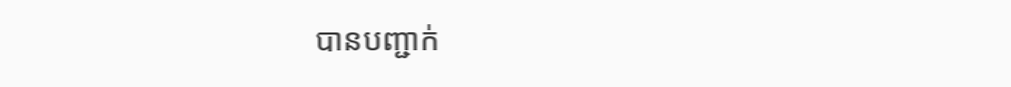បានបញ្ជាក់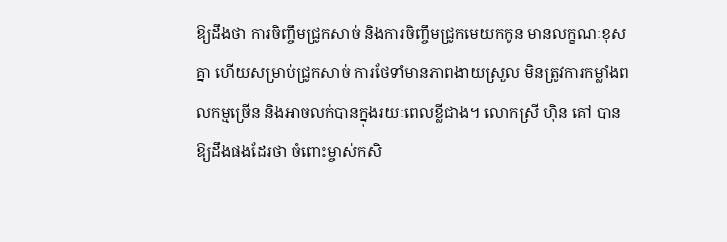ឱ្យដឹងថា ការចិញ្ចឹមជ្រូកសាច់ និងការចិញ្ចឹមជ្រូកមេយកកូន មានលក្ខណៈខុសគ្នា ហើយសម្រាប់ជ្រូកសាច់ ការថែទាំមានភាពងាយស្រួល មិនត្រូវការកម្លាំងពលកម្មច្រើន និងអាចលក់បានក្នុងរយៈពេលខ្លីជាង។ លោកស្រី ហ៊ិន គៅ បានឱ្យដឹងផងដែរថា ចំពោះម្ចាស់កសិ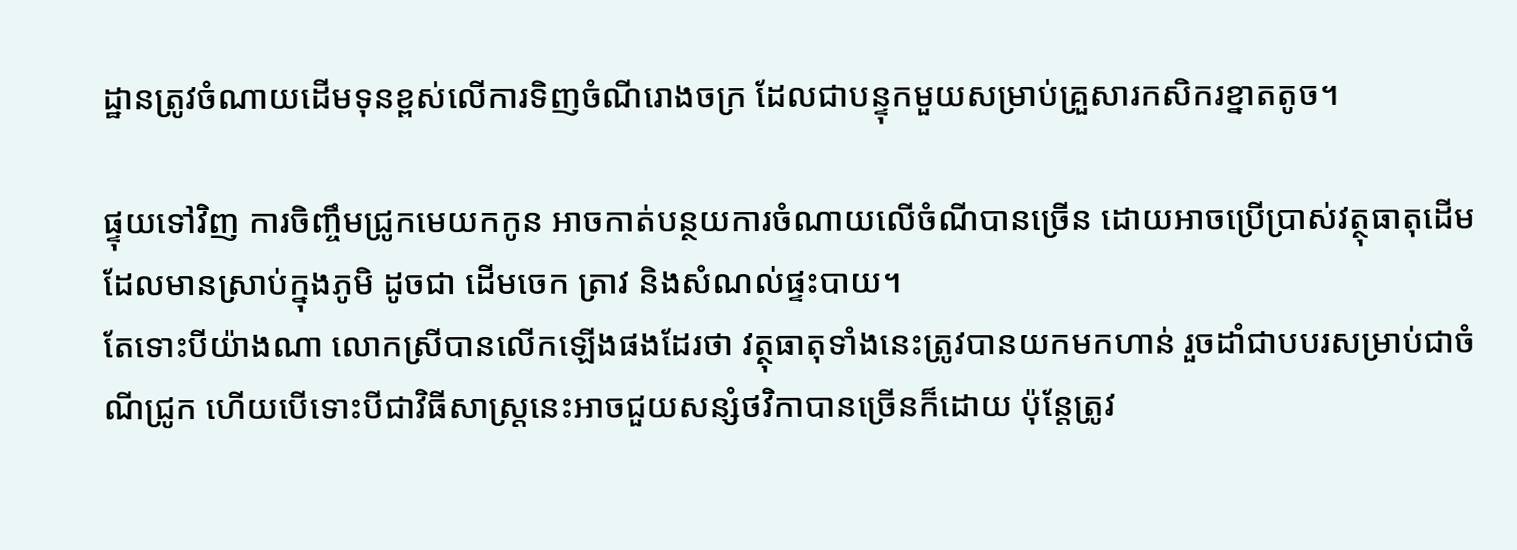ដ្ឋានត្រូវចំណាយដើមទុនខ្ពស់លើការទិញចំណីរោងចក្រ ដែលជាបន្ទុកមួយសម្រាប់គ្រួសារកសិករខ្នាតតូច។

ផ្ទុយទៅវិញ ការចិញ្ចឹមជ្រូកមេយកកូន អាចកាត់បន្ថយការចំណាយលើចំណីបានច្រើន ដោយអាចប្រើប្រាស់វត្ថុធាតុដើមដែលមានស្រាប់ក្នុងភូមិ ដូចជា ដើមចេក ត្រាវ និងសំណល់ផ្ទះបាយ។
តែទោះបីយ៉ាងណា លោកស្រីបានលើកឡើងផងដែរថា វត្ថុធាតុទាំងនេះត្រូវបានយកមកហាន់ រួចដាំជាបបរសម្រាប់ជាចំណីជ្រូក ហើយបើទោះបីជាវិធីសាស្ត្រនេះអាចជួយសន្សំថវិកាបានច្រើនក៏ដោយ ប៉ុន្តែត្រូវ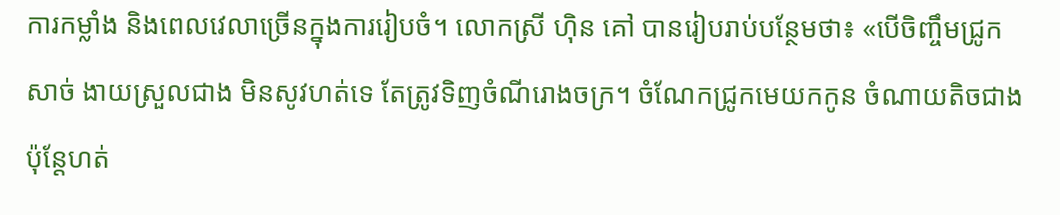ការកម្លាំង និងពេលវេលាច្រើនក្នុងការរៀបចំ។ លោកស្រី ហ៊ិន គៅ បានរៀបរាប់បន្ថែមថា៖ «បើចិញ្ចឹមជ្រូកសាច់ ងាយស្រួលជាង មិនសូវហត់ទេ តែត្រូវទិញចំណីរោងចក្រ។ ចំណែកជ្រូកមេយកកូន ចំណាយតិចជាង ប៉ុន្តែហត់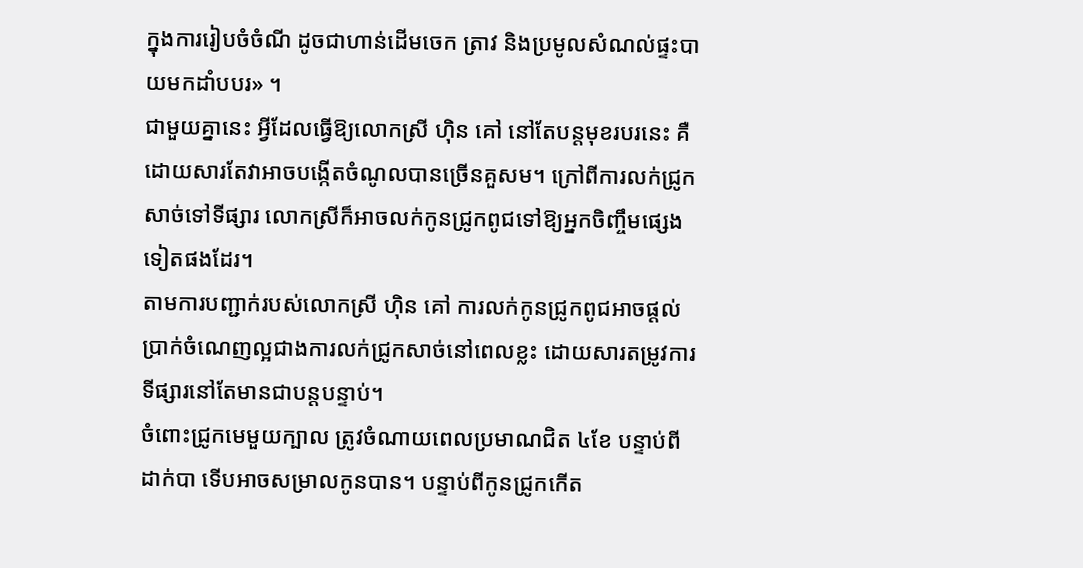ក្នុងការរៀបចំចំណី ដូចជាហាន់ដើមចេក ត្រាវ និងប្រមូលសំណល់ផ្ទះបាយមកដាំបបរ» ។
ជាមួយគ្នានេះ អ្វីដែលធ្វើឱ្យលោកស្រី ហ៊ិន គៅ នៅតែបន្តមុខរបរនេះ គឺដោយសារតែវាអាចបង្កើតចំណូលបានច្រើនគួសម។ ក្រៅពីការលក់ជ្រូកសាច់ទៅទីផ្សារ លោកស្រីក៏អាចលក់កូនជ្រូកពូជទៅឱ្យអ្នកចិញ្ចឹមផ្សេងទៀតផងដែរ។
តាមការបញ្ជាក់របស់លោកស្រី ហ៊ិន គៅ ការលក់កូនជ្រូកពូជអាចផ្តល់ប្រាក់ចំណេញល្អជាងការលក់ជ្រូកសាច់នៅពេលខ្លះ ដោយសារតម្រូវការទីផ្សារនៅតែមានជាបន្តបន្ទាប់។
ចំពោះជ្រូកមេមួយក្បាល ត្រូវចំណាយពេលប្រមាណជិត ៤ខែ បន្ទាប់ពីដាក់បា ទើបអាចសម្រាលកូនបាន។ បន្ទាប់ពីកូនជ្រូកកើត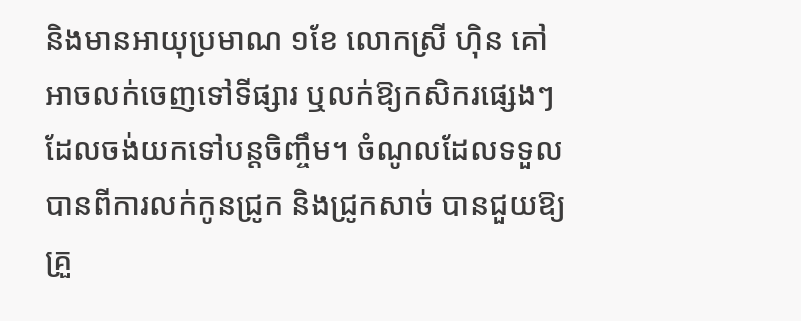និងមានអាយុប្រមាណ ១ខែ លោកស្រី ហ៊ិន គៅ អាចលក់ចេញទៅទីផ្សារ ឬលក់ឱ្យកសិករផ្សេងៗដែលចង់យកទៅបន្តចិញ្ចឹម។ ចំណូលដែលទទួលបានពីការលក់កូនជ្រូក និងជ្រូកសាច់ បានជួយឱ្យគ្រួ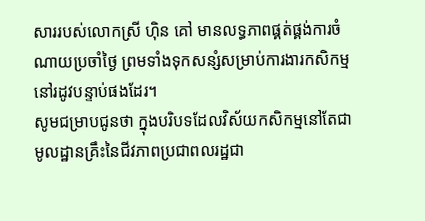សាររបស់លោកស្រី ហ៊ិន គៅ មានលទ្ធភាពផ្គត់ផ្គង់ការចំណាយប្រចាំថ្ងៃ ព្រមទាំងទុកសន្សំសម្រាប់ការងារកសិកម្មនៅរដូវបន្ទាប់ផងដែរ។
សូមជម្រាបជូនថា ក្នុងបរិបទដែលវិស័យកសិកម្មនៅតែជាមូលដ្ឋានគ្រឹះនៃជីវភាពប្រជាពលរដ្ឋជា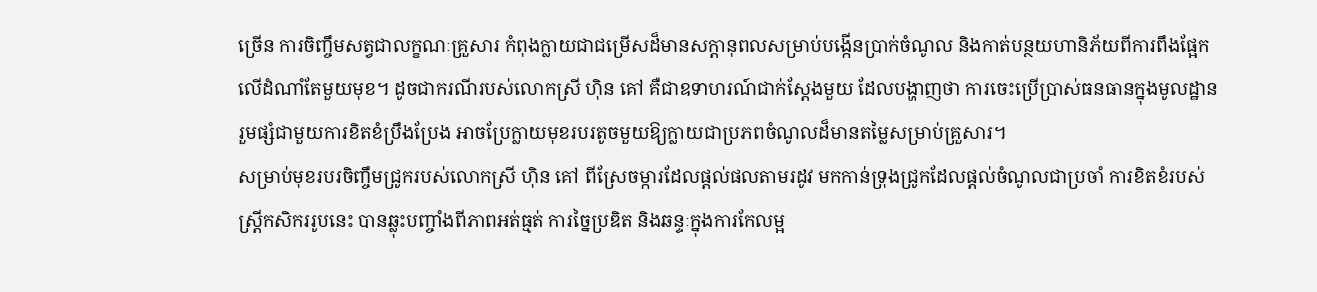ច្រើន ការចិញ្ចឹមសត្វជាលក្ខណៈគ្រួសារ កំពុងក្លាយជាជម្រើសដ៏មានសក្តានុពលសម្រាប់បង្កើនប្រាក់ចំណូល និងកាត់បន្ថយហានិភ័យពីការពឹងផ្អែកលើដំណាំតែមួយមុខ។ ដូចជាករណីរបស់លោកស្រី ហ៊ិន គៅ គឺជាឧទាហរណ៍ជាក់ស្តែងមួយ ដែលបង្ហាញថា ការចេះប្រើប្រាស់ធនធានក្នុងមូលដ្ឋាន រួមផ្សំជាមួយការខិតខំប្រឹងប្រែង អាចប្រែក្លាយមុខរបរតូចមួយឱ្យក្លាយជាប្រភពចំណូលដ៏មានតម្លៃសម្រាប់គ្រួសារ។
សម្រាប់មុខរបរចិញ្ចឹមជ្រូករបស់លោកស្រី ហ៊ិន គៅ ពីស្រែចម្ការដែលផ្តល់ផលតាមរដូវ មកកាន់ទ្រុងជ្រូកដែលផ្តល់ចំណូលជាប្រចាំ ការខិតខំរបស់ស្ត្រីកសិកររូបនេះ បានឆ្លុះបញ្ចាំងពីភាពអត់ធ្មត់ ការច្នៃប្រឌិត និងឆន្ទៈក្នុងការកែលម្អ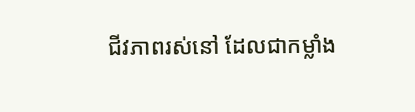ជីវភាពរស់នៅ ដែលជាកម្លាំង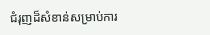ជំរុញដ៏សំខាន់សម្រាប់ការ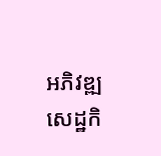អភិវឌ្ឍសេដ្ឋកិ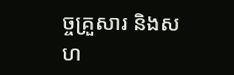ច្ចគ្រួសារ និងសហ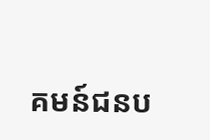គមន៍ជនប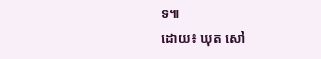ទ៕
ដោយ៖ ឃុត សៅ